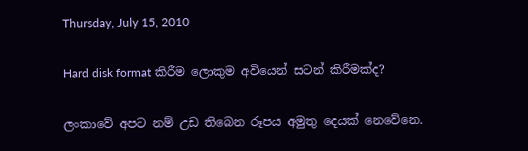Thursday, July 15, 2010

Hard disk format කිරීම ලොකුම අවියෙන් සටන් කිරීමක්ද?

ලංකාවේ අපට නම් උඩ තිබෙන රූපය අමුතු දෙයක් නෙවේනෙ.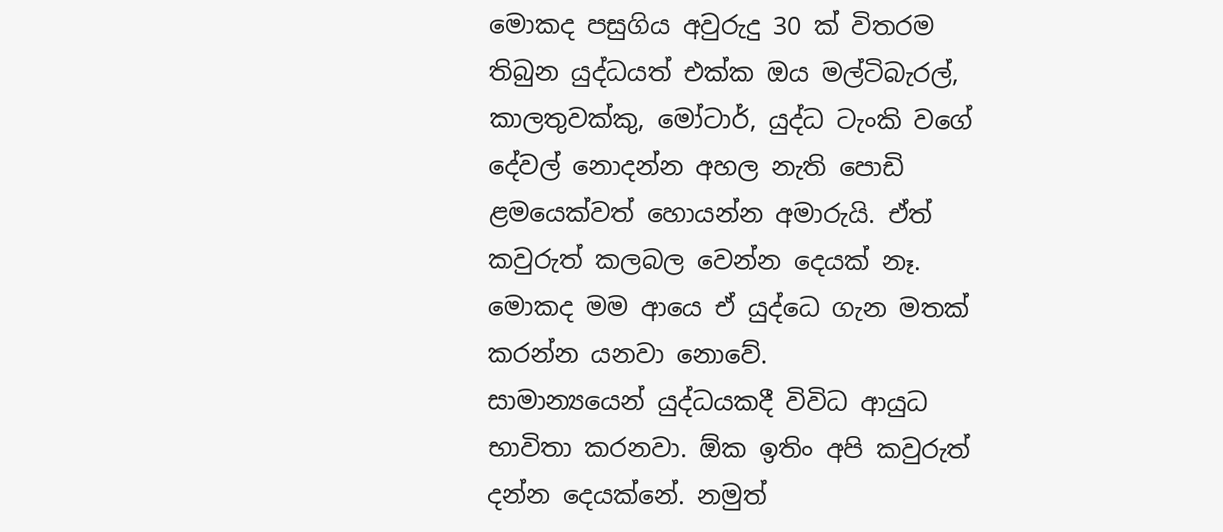මොකද පසුගිය අවුරුදු 30 ක් විතරම තිබුන යුද්ධයත් එක්ක ඔය මල්ටිබැරල්, කාලතුවක්කු, මෝටාර්, යුද්ධ ටැංකි වගේ දේවල් නොදන්න අහල නැති පොඩි ළමයෙක්වත් හොයන්න අමාරුයි. ඒත් කවුරුත් කලබල වෙන්න දෙයක් නෑ. මොකද මම ආයෙ ඒ යුද්ධෙ ගැන මතක් කරන්න යනවා නොවේ.
සාමාන්‍යයෙන් යුද්ධයකදී විවිධ ආයුධ භාවිතා කරනවා. ඕක ඉතිං අපි කවුරුත් දන්න දෙයක්නේ. නමුත්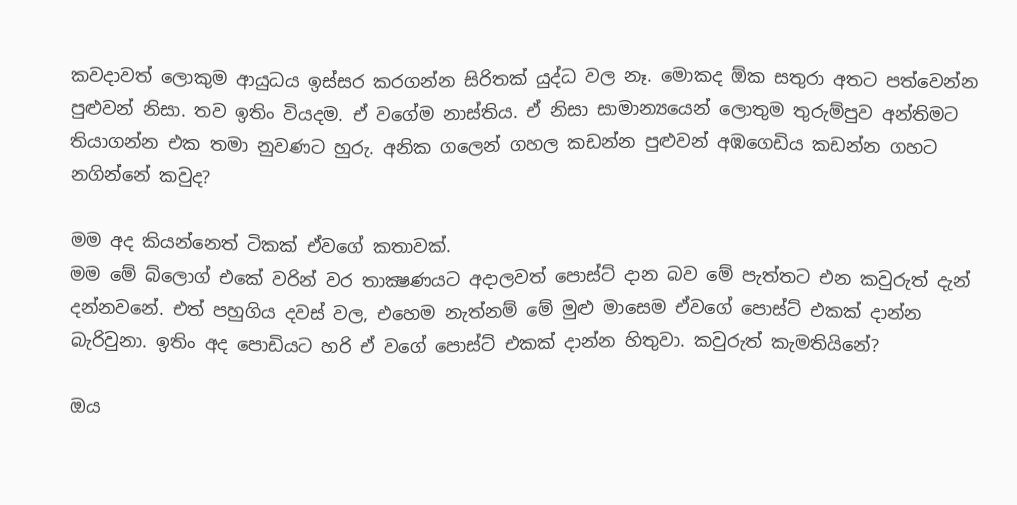කවදාවත් ලොකුම ආයුධය ඉස්සර කරගන්න සිරිතක් යුද්ධ වල නෑ. මොකද ඕක සතුරා අතට පත්වෙන්න පුළුවන් නිසා. තව ඉතිං වියදම. ඒ වගේම නාස්තිය. ඒ නිසා සාමාන්‍යයෙන් ලොතුම තුරුම්පුව අන්තිමට තියාගන්න එක තමා නුවණට හුරු. අනික ගලෙන් ගහල කඩන්න පුළුවන් අඹගෙඩිය කඩන්න ගහට නගින්නේ කවුද?

මම අද කියන්නෙත් ටිකක් ඒවගේ කතාවක්.
මම මේ බ්ලොග් එකේ වරින් වර තාක්‍ෂණයට අදාලවත් පොස්ට් දාන බව මේ පැත්තට එන කවුරුත් දැන් දන්නවනේ. එත් පහුගිය දවස් වල, එහෙම නැත්නම් මේ මුළු මාසෙම ඒවගේ පොස්ට් එකක් දාන්න බැරිවුනා. ඉතිං අද පොඩියට හරි ඒ වගේ පොස්ට් එකක් දාන්න හිතුවා. කවුරුත් කැමතියිනේ?

ඔය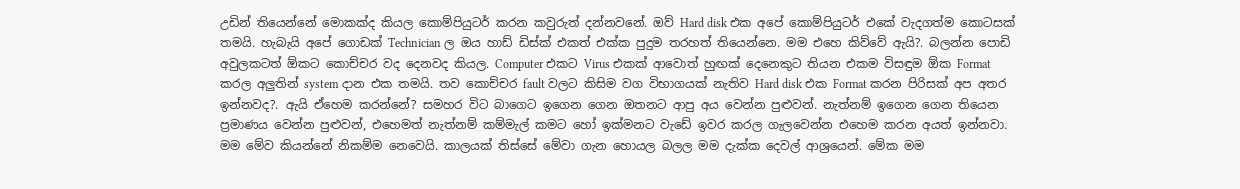උඩින් තියෙන්නේ මොකක්ද කියල කොම්පියුටර් කරන කවුරුත් දන්නවනේ. ඔව් Hard disk එක අපේ කොම්පියුටර් එකේ වැදගත්ම කොටසක් තමයි. හැබැයි අපේ ගොඩක් Technician ල ඔය හාඩ් ඩිස්ක් එකත් එක්ක පුදුම තරහත් තියෙන්නෙ. මම එහෙ කිව්වේ ඇයි?. බලන්න පොඩි අවුලකටත් ඕකට කොච්චර වද දෙනවද කියල. Computer එකට Virus එකක් ආවොත් හුඟක් දෙනෙකුට තියන එකම විසඳුම ඕක Format කරල අලුතින් system දාන එක තමයි. තව කොච්චර fault වලට කිසිම වග විභාගයක් නැතිව Hard disk එක Format කරන පිරිසක් අප අතර ඉන්නවද?. ඇයි ඒහෙම කරන්නේ? සමහර විට බාගෙට ඉගෙන ගෙන ඔ‍තනට ආපු අය වෙන්න පුළුවන්. නැත්නම් ඉගෙන ගෙන තියෙන ප්‍රමාණය වෙන්න පුළුවන්, එහෙමත් නැත්නම් කම්මැල් කමට හෝ ඉක්මනට වැඩේ ඉවර කරල ගැලවෙන්න එහෙම කරන අයත් ඉන්නවා. මම මේව කියන්නේ නිකම්ම නෙවෙයි. කාලයක් තිස්සේ මේවා ගැන හොයල බලල මම දැක්ක දෙවල් ආශ්‍රයෙන්. මේක මම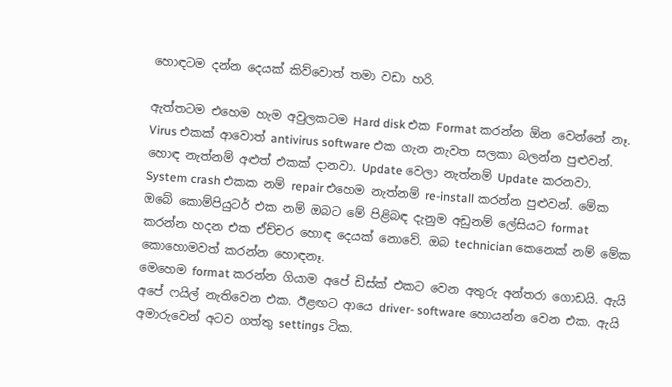හොඳටම දන්න දෙයක් කිව්වොත් තමා වඩා හරි.

ඇත්තටම එහෙම හැම අවුලකටම Hard disk එක Format කරන්න ඕන වෙන්නේ නෑ. Virus එකක් ආවොත් antivirus software එක ගැන නැවත සලකා බලන්න පුළුවන්. හොඳ නැත්නම් අළුත් එකක් දානවා. Update වෙලා නැත්නම් Update කරනවා. System crash එකක නම් repair එහෙම නැත්නම් re-install කරන්න පුළුවන්. මේක ඔබේ කොම්පියුටර් එක නම් ඔබට මේ පිළිබඳ දැනුම අඩුනම් ලේසියට format කරන්න හදන එක ඒච්චර හොඳ දෙයක් නොවේ. ඔබ technician කෙනෙක් නම් මේක කොහොමවත් කරන්න හොඳනෑ.
මෙහෙම format කරන්න ගියාම අපේ ඩිස්ක් එකට වෙන අතුරු අන්තරා ගොඩයි. ඇයි අපේ ෆයිල් නැතිවෙන එක. ඊළඟට ආයෙ driver- software හොයන්න වෙන එක. ඇයි අමාරුවෙන් අටව ගත්තු settings ටික.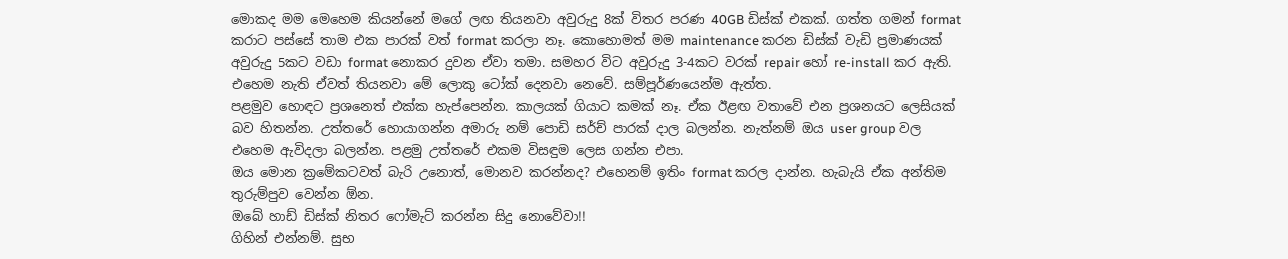මොකද මම මෙහෙම කියන්නේ මගේ ලඟ තියනවා අවුරුදු 8ක් විතර පරණ 40GB ඩිස්ක් එකක්. ගත්ත ගමන් format කරාට පස්සේ තාම එක පාරක් වත් format කරලා නෑ. කොහොමත් මම maintenance කරන ඩිස්ක් වැඩි ප්‍රමාණයක් අවුරුදු 5කට වඩා format නොකර දුවන ඒවා තමා. සමහර විට අවුරුදු 3-4කට වරක් repair හෝ re-install කර ඇති. එහෙම නැති ඒවත් තියනවා මේ ලොකු ටෝක් දෙනවා නෙවේ. සම්පූර්ණයෙන්ම ඇත්ත.
පළමුව හොඳට ප්‍රශනෙත් එක්ක හැප්පෙන්න. කාලයක් ගියාට කමක් නෑ. ඒක ඊළඟ වතාවේ එන ප්‍රශනයට ලෙසියක් බව හිතන්න. උත්තරේ හොයාගන්න අමාරු නම් පොඩි සර්ච් පාරක් දාල බලන්න. නැත්නම් ඔය user group වල එහෙම ඇවිදලා බලන්න. පළමු උත්තරේ එකම විසඳුම ලෙස ගන්න එපා.
ඔය මොන ක්‍රමේකටවත් බැරි උනොත්, මොනව කරන්නද? එහෙනම් ඉතිං format කරල දාන්න. හැබැයි ඒක අන්තිම තුරුම්පුව වෙන්න ඕන.
ඔබේ හාඩ් ඩිස්ක් නිතර ෆෝමැට් කරන්න සිදු නොවේවා!!
ගිහින් එන්නම්. සුභ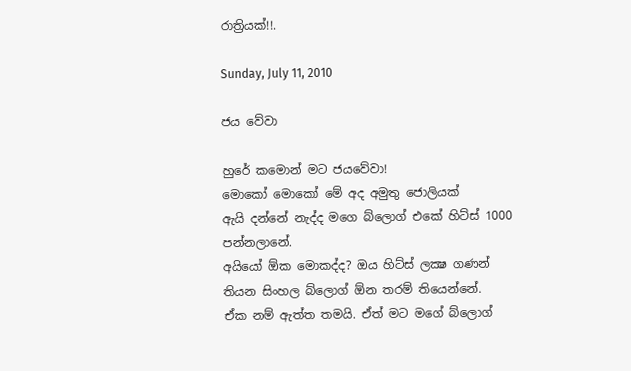රාත්‍රියක්!!.

Sunday, July 11, 2010

ජය වේවා

හුරේ කමොන් මට ජයවේවා!
මොකෝ මොකෝ මේ අද අමුතු ජොලියක්
ඇයි දන්නේ නැද්ද මගෙ බ්ලොග් එකේ හිට්ස් 1000 පන්නලානේ.
අයියෝ ඕක මොකද්ද? ඔය හිට්ස් ලක්‍ෂ ගණන් තියන සිංහල බ්ලොග් ඕන තරම් තියෙන්නේ.
ඒක නම් ඇත්ත තමයි. ඒත් මට මගේ බ්ලොග්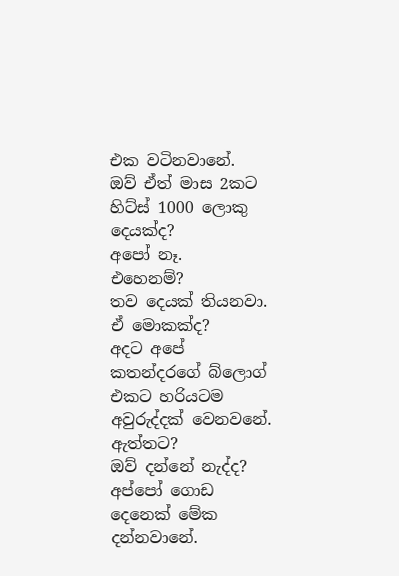එක වටිනවානේ.
ඔව් ඒත් මාස 2කට හිට්ස් 1000 ලොකු දෙයක්ද?
අපෝ නෑ.
එහෙනම්?
තව දෙයක් තියනවා.
ඒ මොකක්ද?
අදට අපේ කතන්දරගේ බ්ලොග් එකට හරියටම අවුරුද්දක් වෙනවනේ.
ඇත්තට?
ඔව් දන්නේ නැද්ද? අප්පෝ ගොඩ දෙනෙක් මේක දන්නවානේ.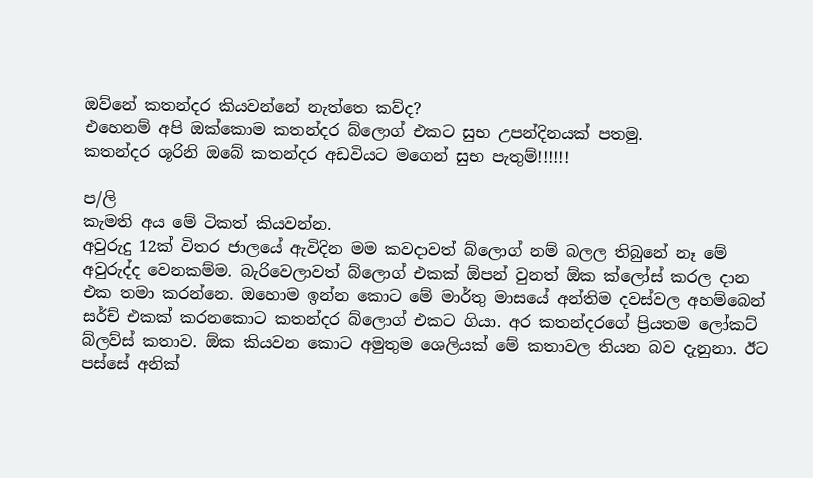ඔව්නේ කතන්දර කියවන්නේ නැත්තෙ කව්ද?
එහෙනම් අපි ඔක්කොම කතන්දර බ්ලොග් එකට සුභ උපන්දිනයක් පතමු.
කතන්දර ශූරිනි ඔබේ කතන්දර අඩවියට මගෙන් සුභ පැතුම්!!!!!!

ප/ලි
කැමති අය මේ ටිකත් කියවන්න.
අවුරුදු 12ක් විතර ජාලයේ ඇවිදින මම කවදාවත් බ්ලොග් නම් බලල තිබුනේ නෑ මේ අවුරුද්ද වෙනකම්ම. බැරිවෙලාවත් බ්ලොග් එකක් ඕපන් වුනත් ඕක ක්ලෝස් කරල දාන එක තමා කරන්නෙ. ඔහොම ඉන්න කොට මේ මාර්තු මාසයේ අන්තිම දවස්වල අහම්බෙන් සර්ච් එකක් කරනකොට කතන්දර බ්ලොග් එකට ගියා. අර කතන්දරගේ ප්‍රියතම ලෝකට් බ්ලව්ස් කතාව. ඕක කියවන කොට අමුතුම ශෙලියක් මේ කතාවල තියන බව දැනුනා. ඊට පස්සේ අනික්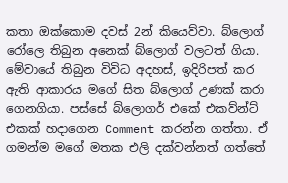කතා ඔක්කොම දවස් 2න් කියෙව්වා. බ්ලොග් රෝලෙ තිබුන අනෙක් බ්ලොග් වලටත් ගියා. මේවායේ තිබුන විවිධ අදහස්, ඉදිරිපත් කර ඇති ආකාරය මගේ සිත බ්ලොග් උණක් කරා ගෙනගියා. පස්සේ බ්ලොගර් එකේ එකව්න්ට් එකක් හදාගෙන Comment කරන්න ගත්තා. ඒ ගමන්ම මගේ මතක එලි දක්වන්නත් ගත්තේ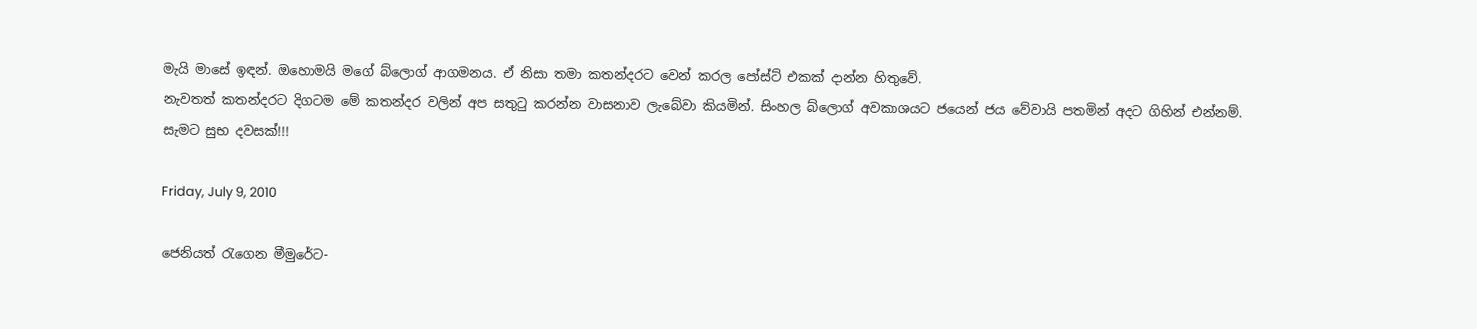මැයි මාසේ ඉඳන්. ඔහොමයි මගේ බ්ලොග් ආගමනය. ඒ නිසා තමා කතන්දරට වෙන් කරල පෝස්ට් එකක් දාන්න හිතුවේ.
නැවතත් කතන්දරට දිගටම මේ කතන්දර වලින් අප සතුටු කරන්න වාසනාව ලැබේවා කියමින්. සිංහල බ්ලොග් අවකාශයට ජයෙන් ජය වේවායි පතමින් අදට ගිහින් එන්නම්.
සැමට සුභ දවසක්!!!

Friday, July 9, 2010

ජෙනියත් රැ‍ගෙන මීමුරේට-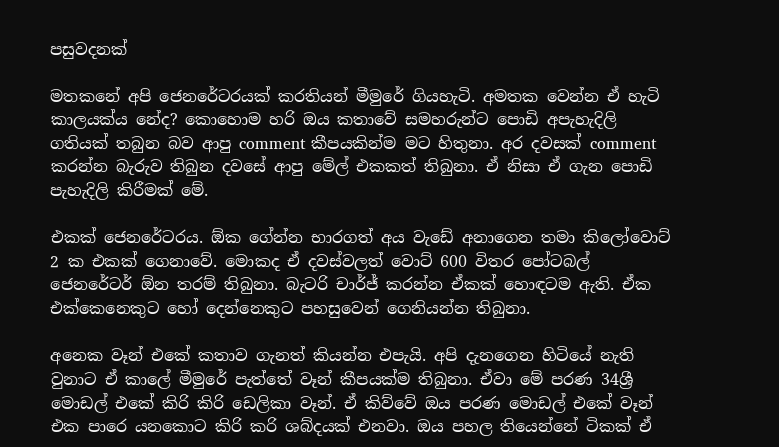පසුවදනක්

මතකනේ අපි ජෙනරේටරයක් කරතියන් මීමුරේ ගියහැටි. අමතක වෙන්න ඒ හැටි කාලයක්ය නේද? කොහොම හරි ඔය කතාවේ සමහරුන්ට පොඩි අපැහැදිලි ගතියක් තබුන බව ආපු comment කීපයකින්ම මට හිතුනා. අර දවසක් comment කරන්න බැරුව තිබුන දවසේ ආපු මේල් එකකත් තිබුනා. ඒ නිසා ඒ ගැන පොඩි පැහැදිලි කිරීමක් මේ.

එකක් ජෙනරේටරය. ඕක ගේන්න භාරගත් අය වැඩේ අනාගෙන තමා කිලෝවොට් 2 ක එකක් ගෙනාවේ. මොකද ඒ දවස්වලත් වොට් 600 විතර පෝටබල් ජෙනරේටර් ඕන තරම් තිබුනා. බැටරි චාර්ජ් කරන්න ඒකක් හොඳටම ඇති. ඒක එක්කෙනෙකුට හෝ දෙන්නෙකුට පහසුවෙන් ගෙනියන්න තිබුනා.

අනෙක වෑන් එකේ කතාව ගැනත් කියන්න එපැයි. අපි දැනගෙන හිටියේ නැති වුනාට ඒ කාලේ මීමුරේ පැත්තේ වෑන් කීපයක්ම තිබුනා. ඒවා මේ පරණ 34ශ්‍රී මොඩල් එකේ කිරි කිරි ඩෙලිකා වෑන්. ඒ කිව්වේ ඔය පරණ මොඩල් එකේ වෑන් එක පාරෙ යනකොට කිරි කරි ශබ්දයක් එනවා. ඔය පහල තියෙන්නේ ටිකක් ඒ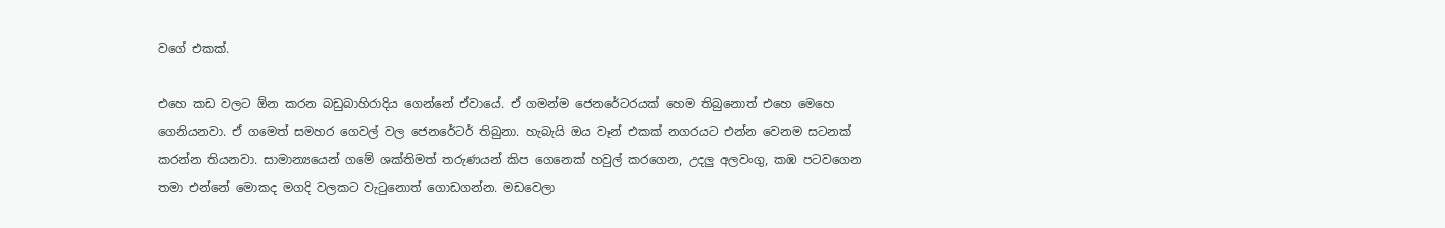වගේ එකක්.

එහෙ කඩ වලට ඕන කරන බඩුබාහිරාදිය ගෙන්නේ ඒවායේ. ඒ ගමන්ම ජෙනරේටරයක් හෙම තිබුනොත් එහෙ මෙහෙ ගෙනියනවා. ඒ ගමෙත් සමහර ගෙවල් වල ජෙනරේටර් තිබුනා. හැබැයි ඔය වෑන් එකක් නගරයට එන්න වෙනම සටනක් කරන්න තියනවා. සාමාන්‍යයෙන් ගමේ ශක්තිමත් තරුණයන් කිප ගෙනෙක් හවුල් කරගෙන, උදලු අලවංගු, කඹ පටවගෙන තමා එන්නේ මොකද මගදි වලකට වැටුනොත් ගොඩගන්න. මඩවෙලා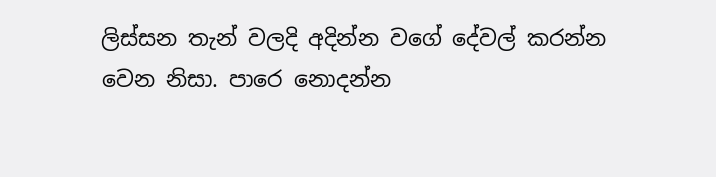ලිස්සන තැන් වලදි අදින්න වගේ දේවල් කරන්න වෙන නිසා. පාරෙ නොදන්න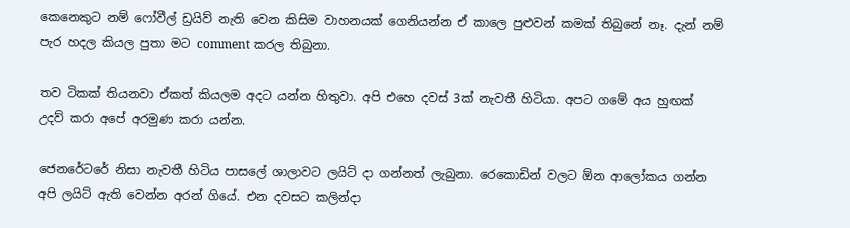කෙනෙකුට නම් ෆෝවීල් ඩ්‍රයිව් නැති වෙන කිසිම වාහනයක් ගෙනියන්න ඒ කාලෙ පුළුවන් කමක් තිබුනේ නෑ. දැන් නම් පැර හදල කියල පුතා මට comment කරල තිබුනා.

තව ටිකක් තියනවා ඒකත් කියලම අදට යන්න හිතුවා. අපි එහෙ දවස් 3ක් නැවතී හිටියා. අපට ගමේ අය හුඟක් උදව් කරා අපේ අරමුණ කරා යන්න.

ජෙනරේටරේ නිසා නැවතී හිටිය පාසලේ ශාලාවට ලයිට් දා ගන්නත් ලැබුනා. රෙකොඩින් වලට ඕන ආලෝකය ගන්න අපි ලයිට් ඇති වෙන්න අරන් ගියේ. එන දවසට කලින්දා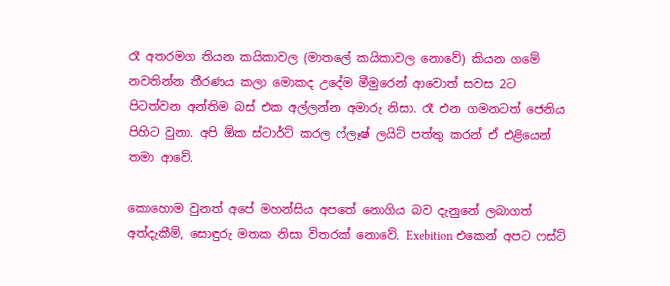රෑ අතරමග තියන කයිකාවල (මාතලේ කයිකාවල නොවේ) කියන ගමේ නවතින්න තීරණය කලා මොකද උදේම මීමුරෙන් ආවොත් සවස 2ට පිටත්වන අන්තිම බස් එක අල්ලන්න අමාරු නිසා. රෑ එන ගමනටත් ජෙනිය පිහිට වුනා. අපි ඕක ස්ටාර්ට් කරල ෆ්ලෑෂ් ලයිට් පත්තු කරන් ඒ එළියෙන් තමා ආවේ.

කොහොම වුනත් අපේ මහන්සිය අපතේ නොගිය බව දැනුනේ ලබාගත් අත්දැකීම්, සොඳුරු මතක නිසා විතරක් නොවේ. Exebition එකෙන් අපට ෆස්ට්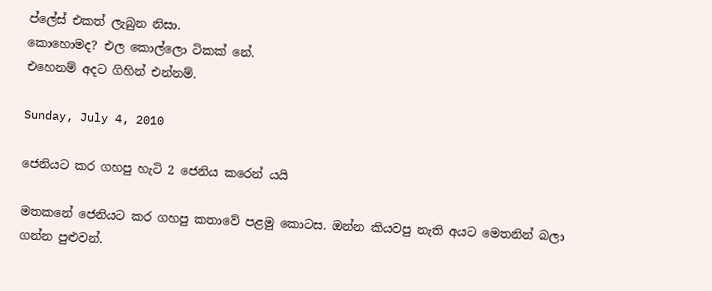ප්ලේස් එකත් ලැබුන නිසා.
කොහොමද? එල කොල්ලො ටිකක් නේ.
එහෙනම් අදට ගිහින් එන්නම්.

Sunday, July 4, 2010

ජෙනියට කර ගහපු හැටි 2 ජෙනිය කරෙන් යයි

මතකනේ ජෙනියට කර ගහපු කතාවේ පළමු කොටස. ඔන්න කියවපු නැති අයට මෙතනින් බලා ගන්න පුළුවන්.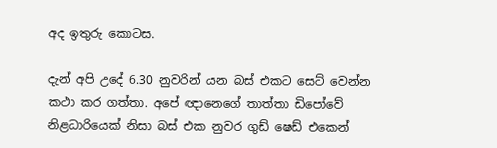අද ඉතුරු කොටස.

දැන් අපි උදේ 6.30 නුවරින් යන බස් එකට සෙට් වෙන්න කථා කර ගත්තා. අපේ ඥානෙගේ තාත්තා ඩිපෝවේ නිළධාරියෙක් නිසා බස් එක නුවර ගුඩ් ෂෙඩ් එකෙන්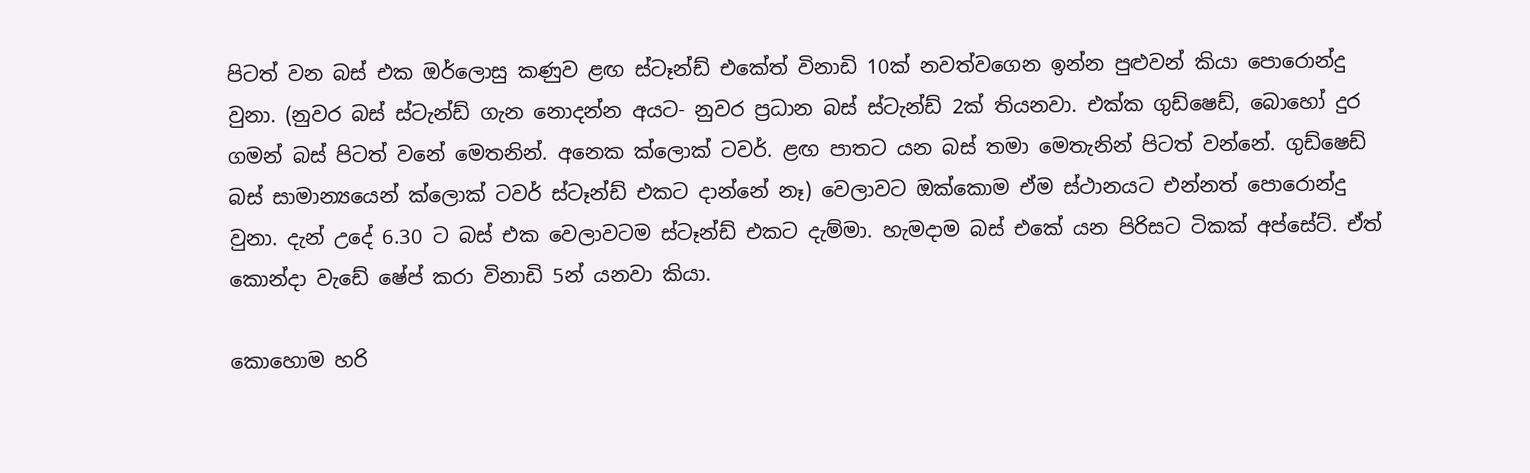පිටත් වන බස් එක ඔර්ලොසු කණුව ළඟ ස්ටෑන්ඩ් එකේත් විනාඩි 10ක් නවත්වගෙන ඉන්න පුළුවන් කියා පොරොන්දු වුනා. (නුවර බස් ස්ටැන්ඩ් ගැන නොදන්න අයට- නුවර ප්‍රධාන බස් ස්ටැන්ඩ් 2ක් තියනවා. එක්ක ගුඩ්ෂෙඩ්, බොහෝ දුර ගමන් බස් පිටත් වනේ මෙතනින්. අනෙක ක්ලොක් ටවර්. ළඟ පාතට යන බස් තමා මෙතැනින් පිටත් වන්නේ. ගුඩ්ෂෙඩ් බස් සාමාන්‍යයෙන් ක්ලොක් ටවර් ස්ටෑන්ඩ් එකට දාන්නේ නෑ) වෙලාවට ඔක්කොම ඒම ස්ථානයට එන්නත් පොරොන්දු වුනා. දැන් උදේ 6.30 ට බස් එක වෙලාවටම ස්ටෑන්ඩ් එකට දැම්මා. හැමදාම බස් එකේ යන පිරිසට ටිකක් අප්සේට්. ඒත් කොන්දා වැඩේ ෂේප් කරා විනාඩි 5න් යනවා කියා.

කොහොම හරි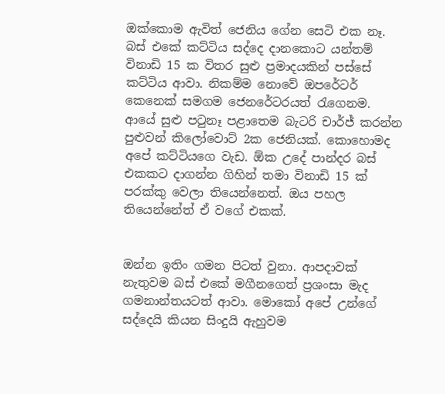ඔක්කොම ඇවිත් ජෙනිය ගේන සෙටි එක නෑ. බස් එකේ කට්ටිය සද්දෙ දානකොට යන්තම් විනාඩි 15 ක විතර සුළු ප්‍රමාදයකින් පස්සේ කට්ටිය ආවා. නිකම්ම නොවේ ඔපරේටර් කෙනෙක් සමගම ජෙනරේටරයත් රැගෙනම. ආයේ සුළු පටුනෑ පළාතෙම බැටරි චාර්ජ් කරන්න පුළුවන් කිලෝවොට් 2ක ජෙනියක්. කොහොමද අපේ කට්ටියගෙ වැඩ. ඕක උදේ පාන්දර බස් එකකට දාගන්න ගිහින් තමා විනාඩි 15 ක් පරක්කු වෙලා තියෙන්නෙත්. ඔය පහල තියෙන්නේත් ඒ වගේ එකක්.


ඔන්න ඉතිං ගමන පිටත් වුනා. ආපදාවක් නැතුවම බස් එකේ මගීනගෙත් ප්‍රශංසා මැද ගමනාන්තයටත් ආවා. මොකෝ අපේ උන්ගේ සද්දෙයි කියන සිංදුයි ඇහුවම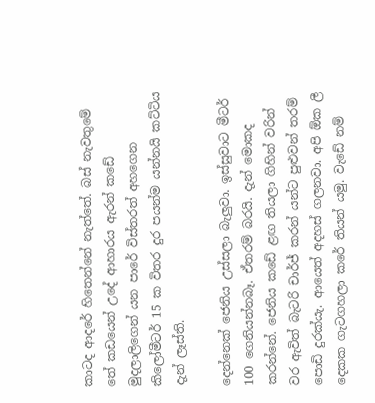කාටද ආදරේ හිතෙන්නේ නැත්තේ. බස් නැවතුමේ තේ කඩයෙන් උදේ ආහාරය ඇරන් කඩේ මුදලාලිගෙන් යන පාරේ විස්තරත් අහගෙන කිලෝමීටර් 15 ක විතර දුර පයන්ම යන්නයි කට්ටිය දැන් ලෑස්ති.

දෙන්නෙක් ජෙනිය උස්සලා ‍බැලුවා. ඉස්සුවාට මීටර් 100 ගෙනියන්නබෑ. ඒතරම් බරයි. දැන් මොකද කරන්නේ. ජෙනිය කඩේ ළඟ තියලා ගිහින් වරින් වර ඇවිත් බැටරි චාර්ජ් කරන් යන්ට පුළුවන් තරම් පොඩි දුරක්යැ. ආයෙත් අදහස් ගලනවා. අපි ඕක ලී දෙකක ගැටගහලා කරේ තියන් යමු. වැඩේ නම්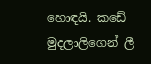හොඳයි. කඩේ මුදලාලිගෙන් ලී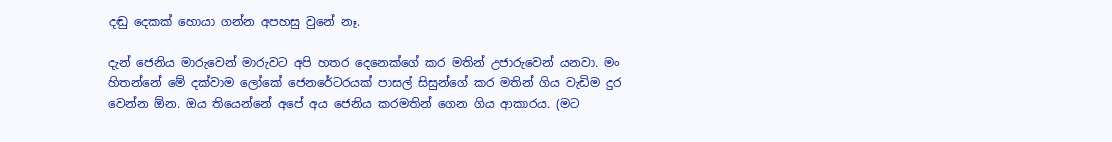දඬු දෙකක් හොයා ගන්න අපහසු වුනේ නෑ.

දැන් ජෙනිය මාරුවෙන් මාරුවට අපි හතර දෙනෙක්ගේ කර මතින් උජාරුවෙන් යනවා. මං හිතන්නේ මේ දක්වාම ලෝකේ ජෙනරේටරයක් පාසල් සිසුන්ගේ කර මතින් ගිය වැඩිම දුර වෙන්න ඕන. ඔය තියෙන්නේ අපේ අය ජෙනිය කරමතින් ගෙන ගිය ආකාරය. (මට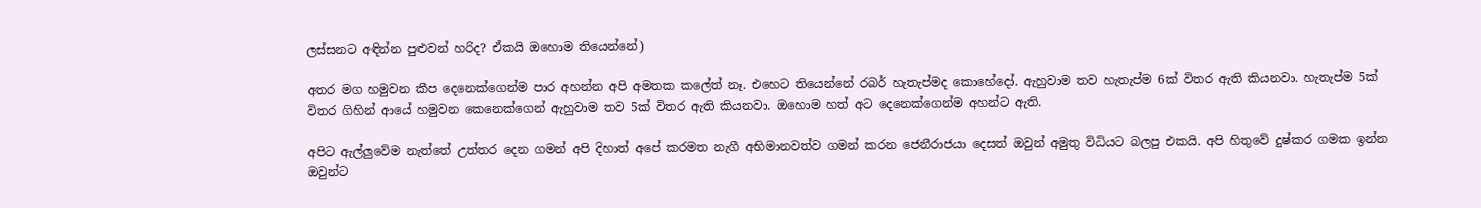ලස්සනට අඳින්න පුළුවන් හරිද? ඒකයි ඔහොම තියෙන්නේ)

අතර මග හමුවන කීප දෙනෙක්ගෙන්ම පාර අහන්න අපි අමතක කලේත් නෑ. එහෙට තියෙන්නේ රබර් හැතැප්මද කොහේදෝ. ඇහුවාම තව හැතැප්ම 6ක් විතර ඇති කියනවා. හැතැප්ම 5ක් විතර ගිහින් ආයේ හමුවන කෙනෙක්ගෙන් ඇහුවාම තව 5ක් විතර ඇති කියනවා. ඔහොම හත් අට දෙනෙක්ගෙන්ම අහන්ට ඇති.

අපිට ඇල්ලුවේම නැත්තේ උත්තර දෙන ගමන් අපි දිහාත් අපේ කරමත නැගී අභිමානවත්ව ගමන් කරන ජෙනීරාජයා දෙසත් ඔවුන් අමුතු විධියට බලපු එකයි. අපි හිතුවේ දුෂ්කර ගමක ඉන්න ඔවුන්ට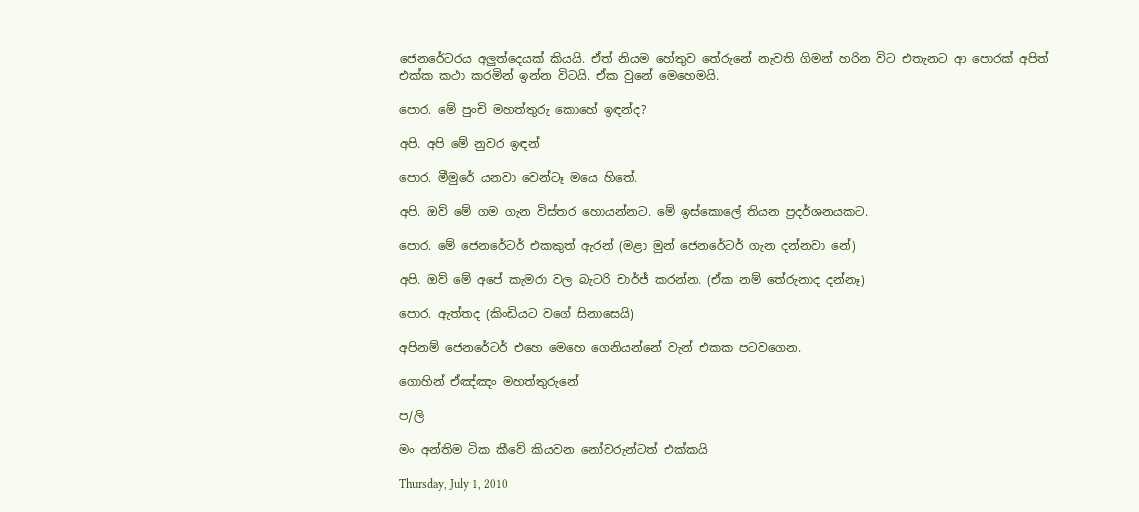ජෙනරේටරය අලුත්දෙයක් කියයි. ඒත් නියම හේතුව තේරුනේ නැවති ගිමන් හරින විට එතැනට ආ ‍පොරක් අපිත් එක්ක කථා කරමින් ඉන්න විටයි. ඒක වුනේ මෙහෙමයි.

පොර. මේ පුංචි මහත්තුරු කොහේ ඉඳන්ද?

අපි. අපි මේ නුවර ඉඳන්

පොර. මීමුරේ යනවා වෙන්ටෑ මයෙ හිතේ.

අපි. ඔව් මේ ගම ගැන විස්තර හොයන්නට. මේ ඉස්කොලේ තියන ප්‍රදර්ශනයකට.

පොර. මේ ජෙනරේටර් එකකුත් ඇරන් (මළා මුන් ජෙනරේටර් ගැන දන්නවා නේ)

අපි. ඔව් මේ අපේ කැමරා වල බැටරි චාර්ජ් කරන්න. (ඒක නම් තේරුනාද දන්නෑ)

පොර. ඇත්තද (කිංඩියට වගේ සිනාසෙයි)

අපිනම් ජෙනරේටර් එහෙ මෙහෙ ගෙනියන්නේ වැන් එකක පටවගෙන.

ගොහින් ඒඤ්ඤං මහත්තුරුනේ

ප/ලි

මං අන්තිම ටික කීවේ කියවන නෝවරුන්ටත් එක්කයි

Thursday, July 1, 2010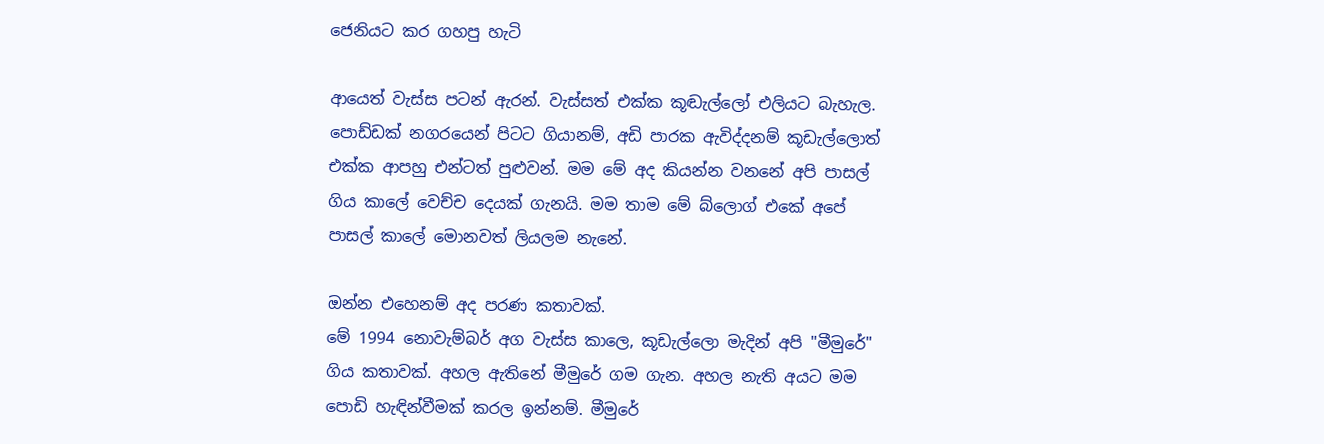ජෙනියට කර ගහපු හැටි

ආයෙත් වැස්ස පටන් ඇරන්. වැස්සත් එක්ක කූඬැල්ලෝ එලියට බැහැල. පොඩ්ඩක් නගරයෙන් පිටට ගියානම්, අඩි පාරක ඇවිද්දනම් කූඩැල්ලොත් එක්ක ආපහු එන්ටත් පුළුවන්. මම මේ අද කියන්න වනනේ අපි පාසල් ගිය කාලේ වෙච්ච දෙයක් ගැනයි. මම තාම මේ බ්ලොග් එකේ අපේ පාසල් කාලේ මොනවත් ලියලම නැනේ.

ඔන්න එහෙනම් අද පරණ කතාවක්.
මේ 1994 නොවැම්බර් අග වැස්ස කාලෙ, කූඩැල්ලො මැදින් අපි "මීමුරේ" ගිය කතාවක්. අහල ඇතිනේ මීමුරේ ගම ගැන. අහල නැති අයට මම පොඩි හැඳින්වීමක් කරල ඉන්නම්. මීමුරේ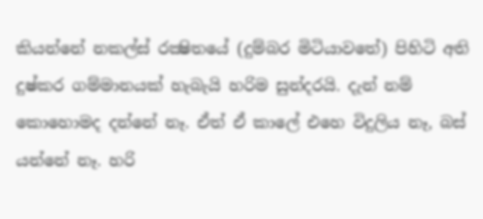කියන්නේ නකල්ස් රක්‍ෂිතයේ (දුම්බර මිටියාවතේ) පිහිටි අති දුෂ්කර ගම්මානයක් හැබැයි හරිම සුන්දරයි. දැන් නම් කොහොමද දන්නේ නෑ. ඒත් ඒ කාලේ එහෙ විදුලිය නෑ, බස් යන්නේ නෑ. හරි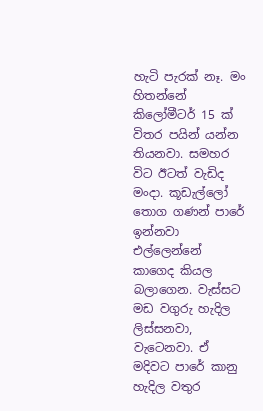හැටි පැරක් නෑ. මං හිතන්නේ කිලෝමීටර් 15 ක් විතර පයින් යන්න තියනවා. සමහර විට ඊටත් වැඩිද මංදා. කූඩැල්ලෝ තොග ගණන් පාරේ ඉන්නවා එල්ලෙන්නේ කාගෙද කියල බලාගෙන. වැස්සට මඩ වගුරු හැදිල ලිස්සනවා, වැටෙනවා. ඒ මදිවට පාරේ කානු හැදිල වතුර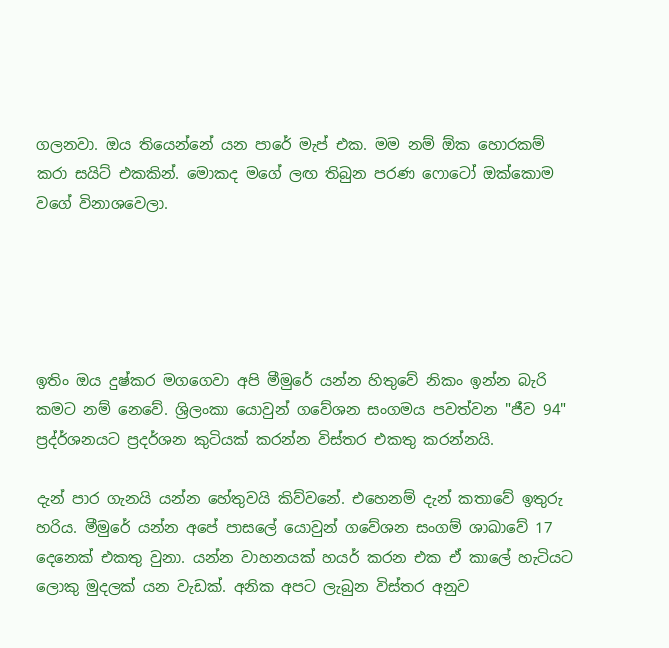ගලනවා. ඔය තියෙන්නේ යන පාරේ මැප් එක. මම නම් ඕක හොරකම් කරා සයිට් එකකින්. මොකද මගේ ලඟ තිබුන පරණ ෆොටෝ ඔක්කොම වගේ විනාශවෙලා.





ඉතිං ඔය දුෂ්කර මගගෙවා අපි මීමුරේ යන්න හිතුවේ නිකං ඉන්න බැරි කමට ‍නම් නෙවේ. ශ්‍රිලංකා යොවුන් ගවේශන සංගමය පවත්වන "ජීව 94" ප්‍රද්ර්ශනයට ප්‍රදර්ශන කුටියක් කරන්න විස්තර එකතු කරන්නයි.

දැන් පාර ගැනයි යන්න හේතුවයි කිව්වනේ. එහෙනම් දැන් කතාවේ ඉතුරු හරිය. මීමුරේ යන්න අපේ පාසලේ යොවුන් ගවේශන සංගම් ශාඛාවේ 17 දෙනෙක් එකතු වුනා. යන්න වාහනයක් හයර් කරන එක ඒ කාලේ හැටියට ලොකු මුදලක් යන වැඩක්. අනික අපට ලැබුන විස්තර අනුව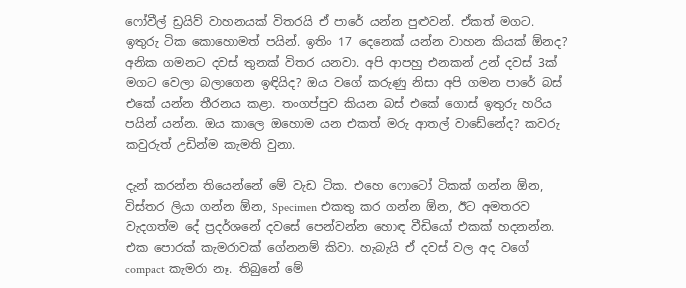ෆෝවීල් ඩ්‍රයිව් වාහනයක් විතරයි ඒ පාරේ යන්න පුළුවන්. ඒකත් මගට. ඉතුරු ටික කොහොමත් පයින්. ඉතිං 17 දෙනෙක් යන්න වාහන කියක් ඕනද? අනික ගමනට දවස් තුනක් විතර යනවා. අපි ආපහු එනකන් උන් දවස් 3ක් මගට වෙලා බලාගෙන ඉඳියිද? ඔය වගේ කරුණු නිසා අපි ගමන පාරේ බස් එකේ යන්න තීරනය කළා. තංගප්පුව කියන බස් එකේ ගොස් ඉතුරු හරිය පයින් යන්න. ඔය කාලෙ ඔහොම යන එකත් මරු ආතල් වාඩේනේද? කවරු කවුරුත් උඩින්ම කැමති වුනා.

දැන් කරන්න තියෙන්නේ මේ වැඩ ටික. එහෙ ෆොටෝ ටිකක් ගන්න ඕන, විස්තර ලියා ගන්න ඕන, Specimen එකතු කර ගන්න ඕන, ඊට අමතරව වැදගත්ම දේ ප්‍රදර්ශනේ දවසේ පෙන්වන්න හොඳ වීඩියෝ එකක් හදනන්න. එක පොරක් කැමරාවක් ගේනනම් කිවා. හැබැයි ඒ දවස් වල අද වගේ compact කැමරා නෑ. තිබුනේ මේ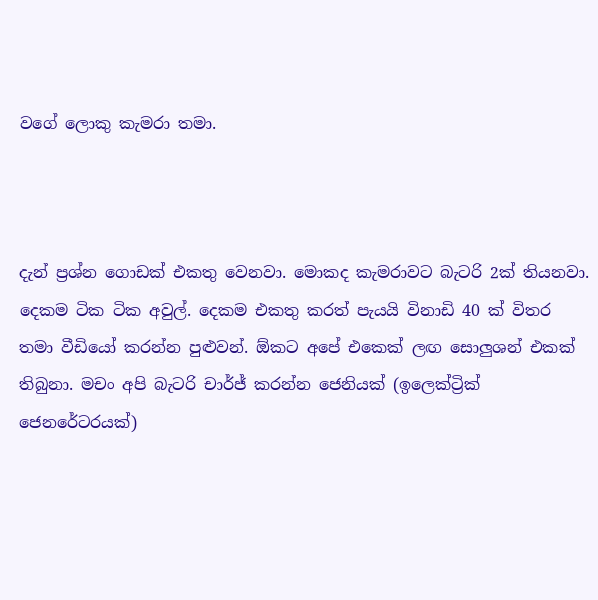වගේ ලොකු කැමරා තමා.



දැන් ප්‍රශ්න ගොඩක් එකතු වෙනවා. මොකද කැමරාවට බැටරි 2ක් තියනවා. දෙකම ටික ටික අවුල්. දෙකම එකතු කරත් පැයයි විනාඩි 40 ක් විතර තමා වීඩියෝ කරන්න පුළුවන්. ඕකට අපේ එකෙක් ලඟ සොලුශන් එකක් තිබුනා. මචං අපි බැටරි චාර්ජ් කරන්න ජෙනියක් (ඉලෙක්ට්‍රික් ජෙනරේටරයක්)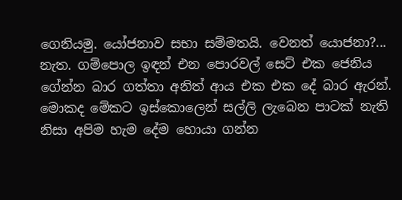ගෙනියමු. යෝජනාව සභා සම්මතයි. වෙනත් යොජනා?... නැත. ගම්පොල ඉඳන් එන පොරවල් සෙට් එක ජෙනිය ගේන්න බාර ගත්තා අනිත් ආය එක එක දේ බාර ඇරන්. මොකද මේකට ඉස්කොලෙන් සල්ලි ලැබෙන පාටක් නැති නිසා අපිම හැම දේම හොයා ගන්න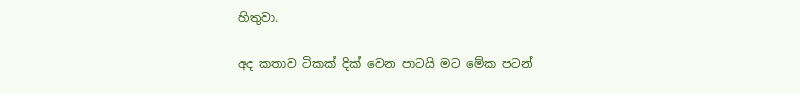හිතුවා.

අද කතාව ටිකක් දික් වෙන පාටයි මට මේක පටන්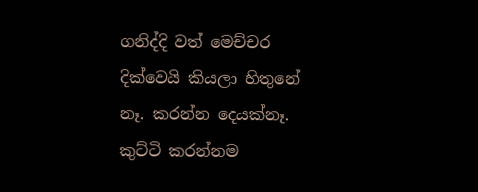ගනිද්දි වත් මෙච්චර දික්වෙයි කියලා හිතුනේ නෑ. කරන්න දෙයක්නෑ. කුට්ටි කරන්නම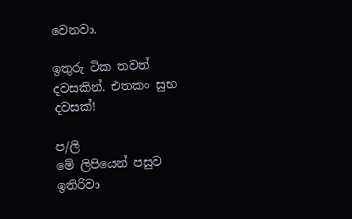වෙනවා.

ඉතුරු ටික තවත් දවසකින්. එතකං සුභ දවසක්!

ප/ලි
මේ ලිපියෙන් පසුව ඉතිරිවා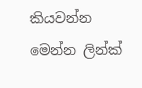කියවන්න මෙන්න ලින්ක්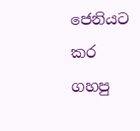ජෙනියට කර ගහපු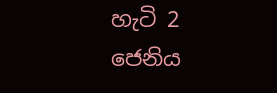හැටි 2 ජෙනිය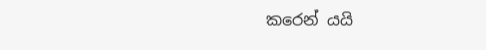කරෙන් යයි